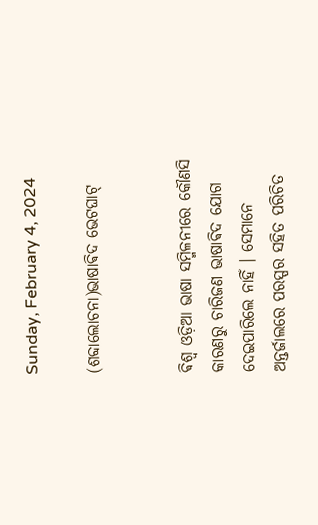Sunday, February 4, 2024

(ଶବ୍ଦାଲୋଚନା)ଭାଷାଵିଦ ଭେଟଘାଟ୍


ଵିଶ୍ଵ ଓଡ଼ିଆ ଭାଷା ସମ୍ମିଳନୀରେ କୌଣସି କାରଣରୁ ଚାରିଜଣ ଭାଷାଵିଦ ଯୋଗ ଦେଇପାରିଲେ ନାହିଁ । ସେମାନେ ଅନ୍ତର୍ଜାଲରେ ପରସ୍ପର ସହିତ ପରିଚିତ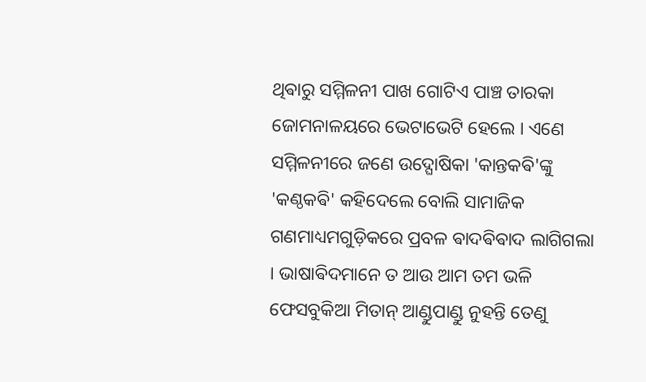ଥିଵାରୁ ସମ୍ମିଳନୀ ପାଖ ଗୋଟିଏ ପାଞ୍ଚ ତାରକା ଜୋମନାଳୟରେ ଭେଟାଭେଟି ହେଲେ । ଏଣେ ସମ୍ମିଳନୀରେ ଜଣେ ଉଦ୍ଘୋଷିକା 'କାନ୍ତକଵି'ଙ୍କୁ 'କଣ୍ଠକଵି' କହିଦେଲେ ବୋଲି ସାମାଜିକ ଗଣମାଧ୍ୟମଗୁଡ଼ିକରେ ପ୍ରବଳ ଵାଦଵିଵାଦ ଲାଗିଗଲା । ଭାଷାଵିଦମାନେ ତ ଆଉ ଆମ ତମ ଭଳି ଫେସବୁକିଆ ମିତାନ୍ ଆଣ୍ଡୁପାଣ୍ଡୁ ନୁହନ୍ତି ତେଣୁ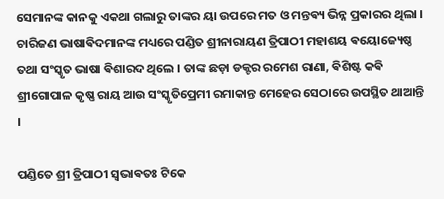ସେମାନଙ୍କ କାନକୁ ଏକଥା ଗଲାରୁ ତାଙ୍କର ୟା ଉପରେ ମତ ଓ ମନ୍ତଵ୍ୟ ଭିନ୍ନ ପ୍ରକାରର ଥିଲା । ଚାରିଜଣ ଭାଷାଵିଦମାନଙ୍କ ମଧ୍ୟରେ ପଣ୍ଡିତ ଶ୍ରୀନାରାୟଣ ତ୍ରିପାଠୀ ମହାଶୟ ଵୟୋଜ୍ୟେଷ୍ଠ ତଥା ସଂସ୍କୃତ ଭାଷା ଵିଶାରଦ ଥିଲେ । ତାଙ୍କ ଛଡ଼ା ଡକ୍ଟର ରମେଶ ରାଣା, ଵିଶିଷ୍ଟ କଵି ଶ୍ରୀଗୋପାଳ କୃଷ୍ଣ ରାୟ ଆଉ ସଂସ୍କୃତିପ୍ରେମୀ ରମାକାନ୍ତ ମେହେର ସେଠାରେ ଉପସ୍ଥିତ ଥାଆନ୍ତି ।

ପଣ୍ଡିତେ ଶ୍ରୀ ତ୍ରିପାଠୀ ସ୍ବଭାଵତଃ ଟିକେ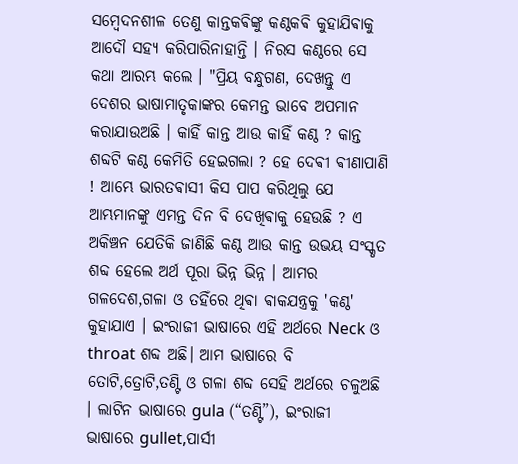ସମ୍ବେଦନଶୀଳ ତେଣୁ କାନ୍ତକଵିଙ୍କୁ କଣ୍ଠକଵି କୁହାଯିଵାକୁ ଆଦୌ ସହ୍ୟ କରିପାରିନାହାନ୍ତି । ନିରସ କଣ୍ଠରେ ସେ କଥା ଆରମ୍ଭ କଲେ । "ପ୍ରିୟ ବନ୍ଧୁଗଣ, ଦେଖନ୍ତୁ ଏ ଦେଶର ଭାଷାମାତୃକାଙ୍କର କେମନ୍ତ ଭାବେ ଅପମାନ କରାଯାଉଅଛି । କାହିଁ କାନ୍ତ ଆଉ କାହିଁ କଣ୍ଠ ? କାନ୍ତ ଶବ୍ଦଟି କଣ୍ଠ କେମିତି ହେଇଗଲା ? ହେ ଦେଵୀ ଵୀଣାପାଣି ! ଆମ୍ଭେ ଭାରତଵାସୀ କିସ ପାପ କରିଥିଲୁ ଯେ ଆମ୍ଭମାନଙ୍କୁ ଏମନ୍ତ ଦିନ ବି ଦେଖିଵାକୁ ହେଉଛି ? ଏ ଅକିଞ୍ଚନ ଯେତିକି ଜାଣିଛି କଣ୍ଠ ଆଉ କାନ୍ତ ଉଭୟ ସଂସ୍କୃତ ଶବ୍ଦ ହେଲେ ଅର୍ଥ ପୂରା ଭିନ୍ନ ଭିନ୍ନ । ଆମର ଗଳଦେଶ,ଗଳା ଓ ତହିଁରେ ଥିଵା ଵାକଯନ୍ତ୍ରକୁ 'କଣ୍ଠ' କୁହାଯାଏ । ଇଂରାଜୀ ଭାଷାରେ ଏହି ଅର୍ଥରେ Neck ଓ throat ଶବ୍ଦ ଅଛି। ଆମ ଭାଷାରେ ବି ତୋଟି,ତ୍ରୋଟି,ତଣ୍ଟି ଓ ଗଳା ଶବ୍ଦ ସେହି ଅର୍ଥରେ ଚଳୁଅଛି । ଲାଟିନ ଭାଷାରେ gula (“ତଣ୍ଟି”), ଇଂରାଜୀ ଭାଷାରେ gullet,ପାର୍ସୀ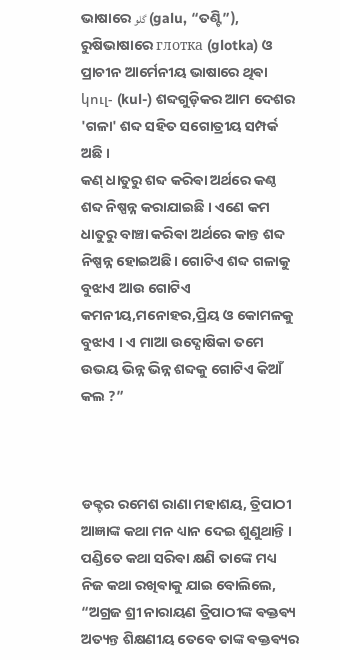ଭାଷାରେ گلو (galu, “ତଣ୍ଟି”), ରୁଷିଭାଷାରେ глотка (glotka) ଓ ପ୍ରାଚୀନ ଆର୍ମେନୀୟ ଭାଷାରେ ଥିଵା կուլ- (kul-) ଶବ୍ଦଗୁଡ଼ିକର ଆମ ଦେଶର 'ଗଳା' ଶବ୍ଦ ସହିତ ସଗୋତ୍ରୀୟ ସମ୍ପର୍କ ଅଛି ।
କଣ୍ ଧାତୁରୁ ଶବ୍ଦ କରିଵା ଅର୍ଥରେ କଣ୍ଠ ଶବ୍ଦ ନିଷ୍ପନ୍ନ କରାଯାଇଛି । ଏଣେ କମ ଧାତୁରୁ ବାଞ୍ଚା କରିଵା ଅର୍ଥରେ କାନ୍ତ ଶବ୍ଦ ନିଷ୍ପନ୍ନ ହୋଇଅଛି। ଗୋଟିଏ ଶବ୍ଦ ଗଳାକୁ ବୁଝାଏ ଆଉ ଗୋଟିଏ କମନୀୟ,ମନୋହର,ପ୍ରିୟ ଓ କୋମଳକୁ ବୁଝାଏ । ଏ ମାଆ ଉଦ୍ଘୋଷିକା ତମେ ଉଭୟ ଭିନ୍ନ ଭିନ୍ନ ଶବ୍ଦକୁ ଗୋଟିଏ କିଆଁ କଲ ?”



ଡକ୍ଟର ରମେଶ ରାଣା ମହାଶୟ, ତ୍ରିପାଠୀ ଆଜ୍ଞାଙ୍କ କଥା ମନ ଧ୍ୟାନ ଦେଇ ଶୁଣୁଥାନ୍ତି । ପଣ୍ଡିତେ କଥା ସରିଵା କ୍ଷଣି ତାଙ୍କେ ମଧ୍ୟ ନିଜ କଥା ରଖିଵାକୁ ଯାଇ ବୋଲିଲେ, “ଅଗ୍ରଜ ଶ୍ରୀ ନାରାୟଣ ତ୍ରିପାଠୀଙ୍କ ଵକ୍ତଵ୍ୟ ଅତ୍ୟନ୍ତ ଶିକ୍ଷଣୀୟ ତେବେ ତାଙ୍କ ଵକ୍ତଵ୍ୟର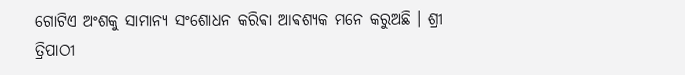ଗୋଟିଏ ଅଂଶକୁ ସାମାନ୍ୟ ସଂଶୋଧନ କରିଵା ଆଵଶ୍ୟକ ମନେ କରୁଅଛି । ଶ୍ରୀ ତ୍ରିପାଠୀ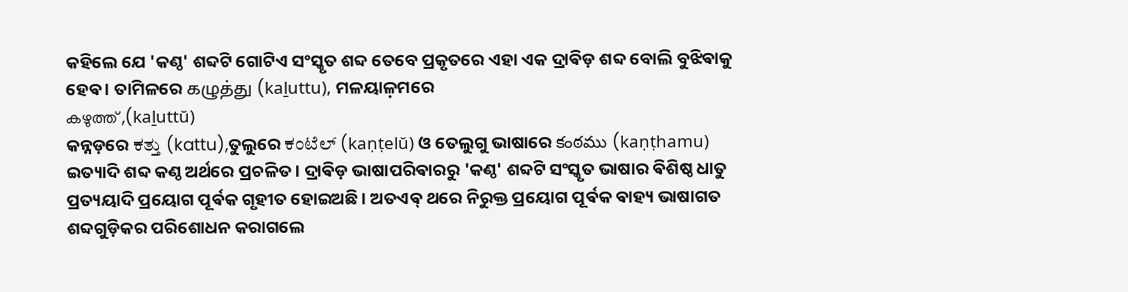କହିଲେ ଯେ 'କଣ୍ଠ' ଶବ୍ଦଟି ଗୋଟିଏ ସଂସ୍କୃତ ଶବ୍ଦ ତେବେ ପ୍ରକୃତରେ ଏହା ଏକ ଦ୍ରାଵିଡ଼ ଶବ୍ଦ ବୋଲି ବୁଝିଵାକୁ ହେଵ । ତାମିଳରେ கழுத்து (kaḻuttu), ମଳୟାଳ଼ମରେ
കഴുത്ത് ,(kaḻuttŭ)
କନ୍ନଡ଼ରେ ಕತ್ತು (kattu),ତୁଲୁରେ ಕಂಟೆಲ್ (kaṇṭelŭ) ଓ ତେଲୁଗୁ ଭାଷାରେ కంఠము (kaṇṭhamu) ଇତ୍ୟାଦି ଶବ୍ଦ କଣ୍ଠ ଅର୍ଥରେ ପ୍ରଚଳିତ । ଦ୍ରାଵିଡ଼ ଭାଷାପରିଵାରରୁ 'କଣ୍ଠ' ଶବ୍ଦଟି ସଂସ୍କୃତ ଭାଷାର ଵିଶିଷ୍ଠ ଧାତୁ ପ୍ରତ୍ୟୟାଦି ପ୍ରୟୋଗ ପୂର୍ଵକ ଗୃହୀତ ହୋଇଅଛି । ଅତଏଵ୍ ଥରେ ନିରୁକ୍ତ ପ୍ରୟୋଗ ପୂର୍ଵକ ଵାହ୍ୟ ଭାଷାଗତ ଶବ୍ଦଗୁଡ଼ିକର ପରିଶୋଧନ କରାଗଲେ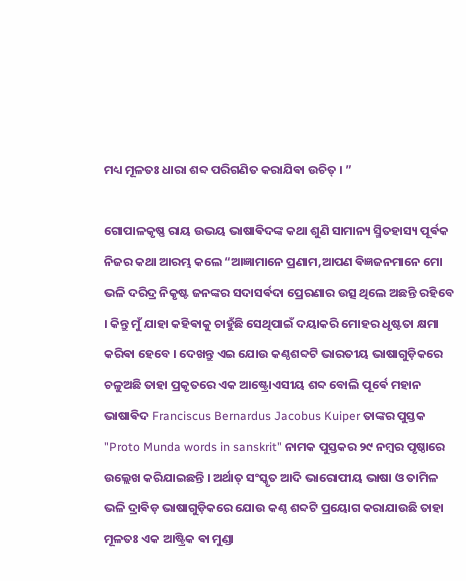ମଧ୍ୟ ମୂଳତଃ ଧାରା ଶବ୍ଦ ପରିଗଣିତ କରାଯିଵା ଉଚିତ୍ । ”

ଗୋପାଳକୃଷ୍ଣ ରାୟ ଉଭୟ ଭାଷାଵିଦଙ୍କ କଥା ଶୁଣି ସାମାନ୍ୟ ସ୍ମିତହାସ୍ୟ ପୂର୍ଵକ ନିଜର କଥା ଆରମ୍ଭ କଲେ “ଆଜ୍ଞାମାନେ ପ୍ରଣାମ,ଆପଣ ଵିଜ୍ଞଜନମାନେ ମୋ ଭଳି ଦରିଦ୍ର ନିକୃଷ୍ଟ ଜନଙ୍କର ସଦାସର୍ଵଦା ପ୍ରେରଣାର ଉତ୍ସ ଥିଲେ ଅଛନ୍ତି ରହିବେ । କିନ୍ତୁ ମୁଁ ଯାହା କହିଵାକୁ ଚାହୁଁଛି ସେଥିପାଇଁ ଦୟାକରି ମୋହର ଧୃଷ୍ଟତା କ୍ଷମା କରିଵା ହେବେ । ଦେଖନ୍ତୁ ଏଇ ଯୋଉ କଣ୍ଠଶବ୍ଦଟି ଭାରତୀୟ ଭାଷାଗୁଡ଼ିକରେ ଚଳୁଅଛି ତାହା ପ୍ରକୃତରେ ଏକ ଆଷ୍ଟ୍ରୋଏସୀୟ ଶବ୍ଦ ବୋଲି ପୂର୍ଵେ ମହାନ ଭାଷାଵିଦ Franciscus Bernardus Jacobus Kuiper ତାଙ୍କର ପୁସ୍ତକ "Proto Munda words in sanskrit" ନାମକ ପୁସ୍ତକର ୨୯ ନମ୍ବର ପୃଷ୍ଠାରେ ଉଲ୍ଲେଖ କରିଯାଇଛନ୍ତି । ଅର୍ଥାତ୍ ସଂସ୍କୃତ ଆଦି ଭାରୋପୀୟ ଭାଷା ଓ ତାମିଳ ଭଳି ଦ୍ରାଵିଡ଼ ଭାଷାଗୁଡ଼ିକରେ ଯୋଉ କଣ୍ଠ ଶବ୍ଦଟି ପ୍ରୟୋଗ କରାଯାଉଛି ତାହା ମୂଳତଃ ଏକ ଆଷ୍ଟ୍ରିକ ଵା ମୁଣ୍ଡା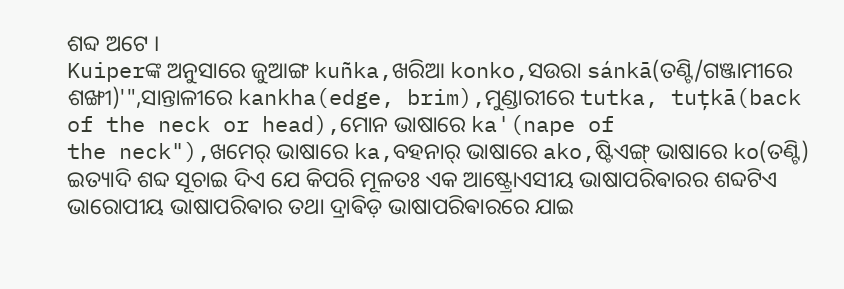ଶବ୍ଦ ଅଟେ ।
Kuiperଙ୍କ ଅନୁସାରେ ଜୁଆଙ୍ଗ kuñka,ଖରିଆ konko,ସଉରା sánkā(ତଣ୍ଟି/ଗଞ୍ଜାମୀରେ ଶଙ୍ଖୀ)'",ସାନ୍ତାଳୀରେ kankha(edge, brim),ମୁଣ୍ଡାରୀରେ tutka, tuțkā(back of the neck or head),ମୋନ ଭାଷାରେ ka'(nape of
the neck"),ଖମେର୍ ଭାଷାରେ ka,ବହନାର୍ ଭାଷାରେ ako,ଷ୍ଟିଏଙ୍ଗ୍ ଭାଷାରେ ko(ତଣ୍ଟି) ଇତ୍ୟାଦି ଶବ୍ଦ ସୂଚାଇ ଦିଏ ଯେ କିପରି ମୂଳତଃ ଏକ ଆଷ୍ଟ୍ରୋଏସୀୟ ଭାଷାପରିଵାରର ଶବ୍ଦଟିଏ ଭାରୋପୀୟ ଭାଷାପରିଵାର ତଥା ଦ୍ରାଵିଡ଼ ଭାଷାପରିଵାରରେ ଯାଇ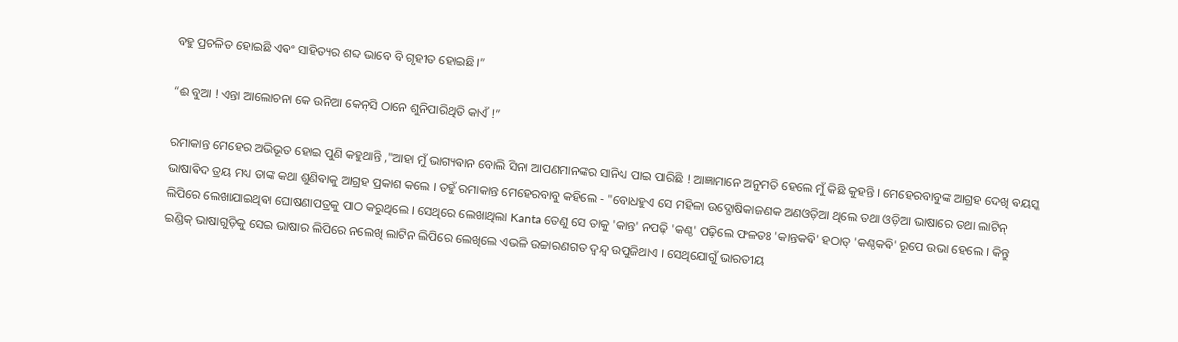ବହୁ ପ୍ରଚଳିତ ହୋଇଛି ଏଵଂ ସାହିତ୍ୟର ଶବ୍ଦ ଭାବେ ବି ଗୃହୀତ ହୋଇଛି।”

“ଈ ବୁଆ ! ଏନ୍ତା ଆଲୋଚନା କେ ଉନିଆ କେନ୍‌ସି ଠାନେ ଶୁନିପାରିଥିତି କାଏଁ !”

ରମାକାନ୍ତ ମେହେର ଅଭିଭୂତ ହୋଇ ପୁଣି କହୁଥାନ୍ତି ,"ଆହା ମୁଁ ଭାଗ୍ୟଵାନ ବୋଲି ସିନା ଆପଣମାନଙ୍କର ସାନିଧ୍ୟ ପାଇ ପାରିଛି ! ଆଜ୍ଞାମାନେ ଅନୁମତି ହେଲେ ମୁଁ କିଛି କୁହନ୍ତି । ମେହେରବାବୁଙ୍କ ଆଗ୍ରହ ଦେଖି ଵୟସ୍କ ଭାଷାଵିଦ ତ୍ରୟ ମଧ୍ୟ ତାଙ୍କ କଥା ଶୁଣିଵାକୁ ଆଗ୍ରହ ପ୍ରକାଶ କଲେ । ତହୁଁ ରମାକାନ୍ତ ମେହେରବାବୁ କହିଲେ - "ବୋଧହୁଏ ସେ ମହିଳା ଉଦ୍ଘୋଷିକାଜଣକ ଅଣଓଡ଼ିଆ ଥିଲେ ତଥା ଓଡ଼ିଆ ଭାଷାରେ ତଥା ଲାଟିନ୍ ଲିପିରେ ଲେଖାଯାଇଥିଵା ଘୋଷଣାପତ୍ରକୁ ପାଠ କରୁଥିଲେ । ସେଥିରେ ଲେଖାଥିଲା Kanta ତେଣୁ ସେ ତାକୁ 'କାନ୍ତ' ନପଢ଼ି 'କଣ୍ଠ' ପଢ଼ିଲେ ଫଳତଃ 'କାନ୍ତକଵି' ହଠାତ୍ 'କଣ୍ଠକଵି' ରୂପେ ଉଭା ହେଲେ । କିନ୍ତୁ ଇଣ୍ଡିକ୍ ଭାଷାଗୁଡ଼ିକୁ ସେଇ ଭାଷାର ଲିପିରେ ନଲେଖି ଲାଟିନ ଲିପିରେ ଲେଖିଲେ ଏଭଳି ଉଚ୍ଚାରଣଗତ ଦ୍ଵନ୍ଦ୍ଵ ଉପୁଜିଥାଏ । ସେଥିଯୋଗୁଁ ଭାରତୀୟ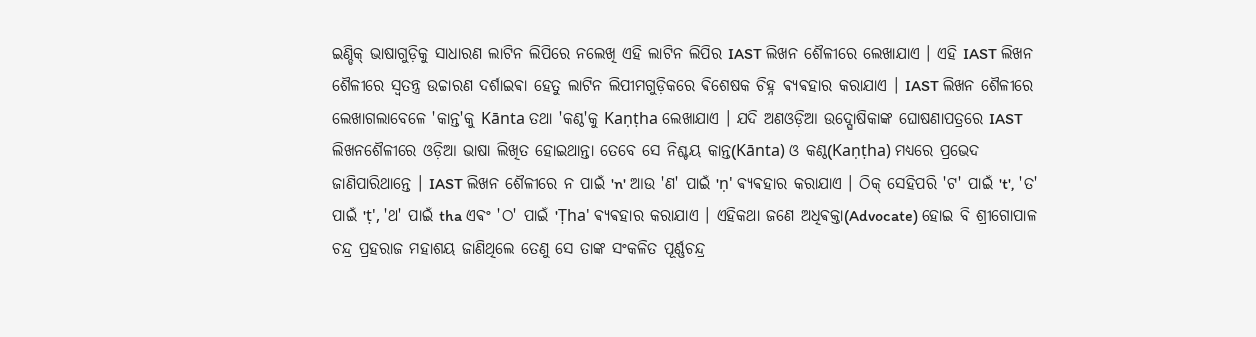ଇଣ୍ଡିକ୍ ଭାଷାଗୁଡ଼ିକୁ ସାଧାରଣ ଲାଟିନ ଲିପିରେ ନଲେଖି ଏହି ଲାଟିନ ଲିପିର IAST ଲିଖନ ଶୈଳୀରେ ଲେଖାଯାଏ । ଏହି IAST ଲିଖନ ଶୈଳୀରେ ସ୍ଵତନ୍ତ୍ର ଉଚ୍ଚାରଣ ଦର୍ଶାଇଵା ହେତୁ ଲାଟିନ ଲିପୀମଗୁଡ଼ିକରେ ଵିଶେଷକ ଚିହ୍ନ ଵ୍ୟଵହାର କରାଯାଏ । IAST ଲିଖନ ଶୈଳୀରେ ଲେଖାଗଲାବେଳେ 'କାନ୍ତ'କୁ Kānta ତଥା 'କଣ୍ଠ'କୁ Kaṇṭha ଲେଖାଯାଏ । ଯଦି ଅଣଓଡ଼ିଆ ଉଦ୍ଘୋଷିକାଙ୍କ ଘୋଷଣାପତ୍ରରେ IAST ଲିଖନଶୈଳୀରେ ଓଡ଼ିଆ ଭାଷା ଲିଖିତ ହୋଇଥାନ୍ତା ତେବେ ସେ ନିଶ୍ଚୟ କାନ୍ତ(Kānta) ଓ କଣ୍ଠ(Kaṇṭha) ମଧ୍ୟରେ ପ୍ରଭେଦ ଜାଣିପାରିଥାନ୍ତେ । IAST ଲିଖନ ଶୈଳୀରେ ନ ପାଇଁ 'n' ଆଉ 'ଣ' ପାଇଁ 'ṇ' ଵ୍ୟଵହାର କରାଯାଏ । ଠିକ୍ ସେହିପରି 'ଟ' ପାଇଁ 't', 'ତ' ପାଇଁ 'ṭ', 'ଥ' ପାଇଁ tha ଏଵଂ 'ଠ' ପାଇଁ 'Ṭha' ଵ୍ୟଵହାର କରାଯାଏ । ଏହିକଥା ଜଣେ ଅଧିଵକ୍ତା(Advocate) ହୋଇ ବି ଶ୍ରୀଗୋପାଳ ଚନ୍ଦ୍ର ପ୍ରହରାଜ ମହାଶୟ ଜାଣିଥିଲେ ତେଣୁ ସେ ତାଙ୍କ ସଂକଳିତ ପୂର୍ଣ୍ଣଚନ୍ଦ୍ର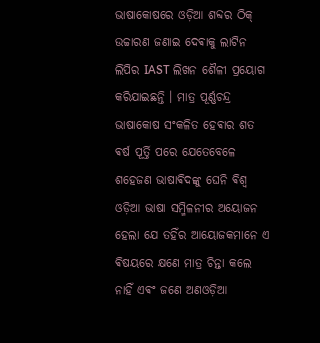ଭାଷାକୋଷରେ ଓଡ଼ିଆ ଶବ୍ଦର ଠିକ୍ ଉଚ୍ଚାରଣ ଜଣାଇ ଦେଵାକୁ ଲାଟିନ ଲିପିର IAST ଲିଖନ ଶୈଳୀ ପ୍ରୟୋଗ କରିଯାଇଛନ୍ତି । ମାତ୍ର ପୂର୍ଣ୍ଣଚନ୍ଦ୍ର ଭାଷାକୋଷ ସଂକଳିତ ହେଵାର ଶତ ଵର୍ଷ ପୂର୍ତ୍ତି ପରେ ଯେତେବେଳେ ଶହେଜଣ ଭାଷାଵିଦଙ୍କୁ ଘେନି ଵିଶ୍ଵ ଓଡ଼ିଆ ଭାଷା ସମ୍ମିଳନୀର ଅୟୋଜନ ହେଲା ଯେ ତହିଁର ଆୟୋଜକମାନେ ଏ ଵିଷୟରେ କ୍ଷଣେ ମାତ୍ର ଚିନ୍ତା କଲେ ନାହିଁ ଏଵଂ ଜଣେ ଅଣଓଡ଼ିଆ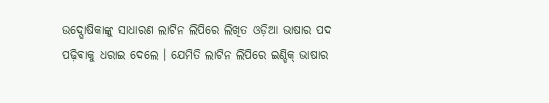ଉଦ୍ଘୋଷିକାଙ୍କୁ ସାଧାରଣ ଲାଟିନ ଲିପିରେ ଲିଖିତ ଓଡ଼ିଆ ଭାଷାର ପଦ ପଢ଼ିଵାକୁ ଧରାଇ ଦେଲେ । ଯେମିତି ଲାଟିନ ଲିପିରେ ଇଣ୍ଡିକ୍ ଭାଷାର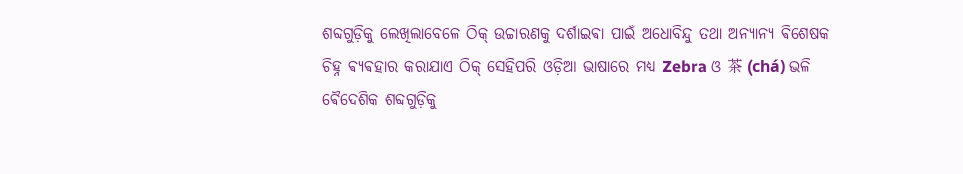ଶବ୍ଦଗୁଡ଼ିକୁ ଲେଖିଲାବେଳେ ଠିକ୍ ଉଚ୍ଚାରଣକୁ ଦର୍ଶାଇଵା ପାଇଁ ଅଧୋବିନ୍ଦୁ ତଥା ଅନ୍ୟାନ୍ୟ ଵିଶେଷକ ଚିହ୍ନ ଵ୍ୟଵହାର କରାଯାଏ ଠିକ୍ ସେହିପରି ଓଡ଼ିଆ ଭାଷାରେ ମଧ୍ୟ Zebra ଓ 茶 (chá) ଭଳି ଵୈଦେଶିକ ଶବ୍ଦଗୁଡ଼ିକୁ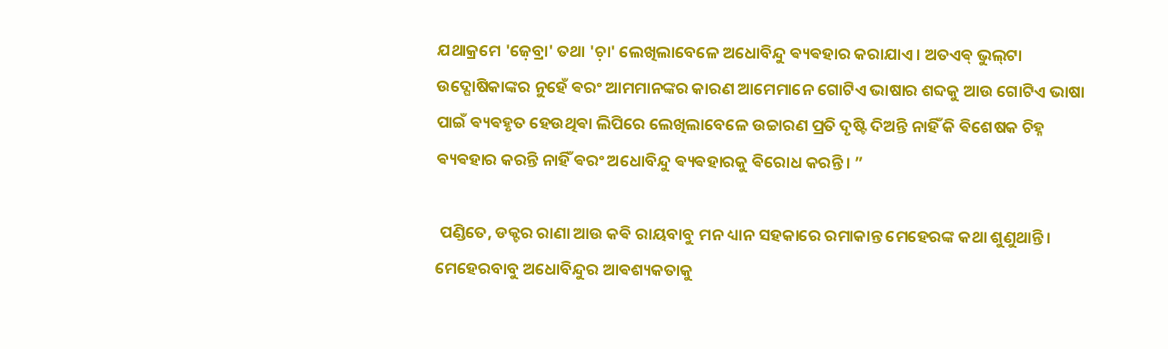ଯଥାକ୍ରମେ 'ଜ଼େବ୍ରା' ତଥା 'ଚ଼ା' ଲେଖିଲାବେଳେ ଅଧୋବିନ୍ଦୁ ଵ୍ୟଵହାର କରାଯାଏ । ଅତଏଵ୍ ଭୁଲ୍‌ଟା ଉଦ୍ଘୋଷିକାଙ୍କର ନୁହେଁ ଵରଂ ଆମମାନଙ୍କର କାରଣ ଆମେମାନେ ଗୋଟିଏ ଭାଷାର ଶବ୍ଦକୁ ଆଉ ଗୋଟିଏ ଭାଷା ପାଇଁ ଵ୍ୟଵହୃତ ହେଉଥିଵା ଲିପିରେ ଲେଖିଲାବେଳେ ଉଚ୍ଚାରଣ ପ୍ରତି ଦୃଷ୍ଟି ଦିଅନ୍ତି ନାହିଁ କି ଵିଶେଷକ ଚିହ୍ନ ଵ୍ୟଵହାର କରନ୍ତି ନାହିଁ ଵରଂ ଅଧୋବିନ୍ଦୁ ଵ୍ୟଵହାରକୁ ଵିରୋଧ କରନ୍ତି। ”

 ପଣ୍ଡିତେ, ଡକ୍ଟର ରାଣା ଆଉ କଵି ରାୟବାବୁ ମନ ଧ୍ୟାନ ସହକାରେ ରମାକାନ୍ତ ମେହେରଙ୍କ କଥା ଶୁଣୁଥାନ୍ତି। ମେହେରବାବୁ ଅଧୋବିନ୍ଦୁର ଆଵଶ୍ୟକତାକୁ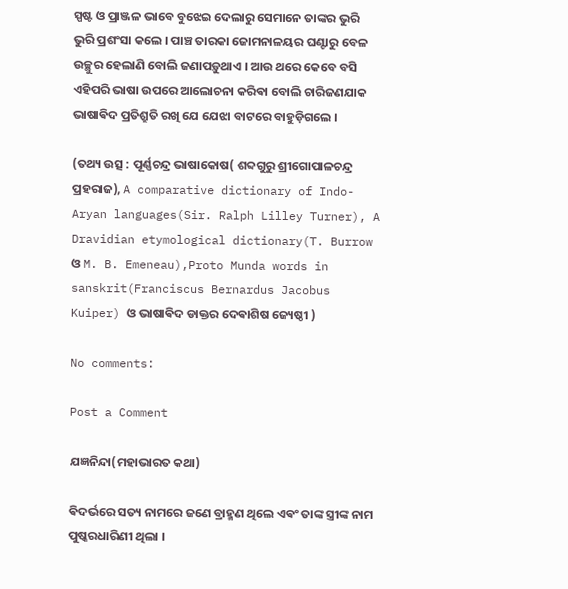ସ୍ପଷ୍ଟ ଓ ପ୍ରାଞ୍ଜଳ ଭାବେ ବୁଝେଇ ଦେଲାରୁ ସେମାନେ ତାଙ୍କର ଭୁରି ଭୁରି ପ୍ରଶଂସା କଲେ । ପାଞ୍ଚ ତାରକା ଜୋମନାଳୟର ଘଣ୍ଟାରୁ ବେଳ ଉଚ୍ଛୁର ହେଲାଣି ବୋଲି ଜଣାପଡ଼ୁଥାଏ । ଆଉ ଥରେ କେବେ ବସି ଏହିପରି ଭାଷା ଉପରେ ଆଲୋଚନା କରିଵା ବୋଲି ଚାରିଜଣଯାକ ଭାଷାଵିଦ ପ୍ରତିଶ୍ରୁତି ରଖି ଯେ ଯେଝା ବାଟରେ ବାହୁଡ଼ିଗଲେ ।

(ତଥ୍ୟ ଉତ୍ସ : ପୂର୍ଣ୍ଣଚନ୍ଦ୍ର ଭାଷାକୋଷ( ଶବ୍ଦଗୁରୁ ଶ୍ରୀଗୋପାଳଚନ୍ଦ୍ର ପ୍ରହରାଜ), A comparative dictionary of Indo-Aryan languages(Sir. Ralph Lilley Turner), A Dravidian etymological dictionary(T. Burrow ଓ M. B. Emeneau),Proto Munda words in sanskrit(Franciscus Bernardus Jacobus Kuiper) ଓ ଭାଷାଵିଦ ଡାକ୍ତର ଦେଵାଶିଷ ଜ୍ୟେଷ୍ଠୀ )

No comments:

Post a Comment

ଯଜ୍ଞନିନ୍ଦା(ମହାଭାରତ କଥା)

ଵିଦର୍ଭରେ ସତ୍ୟ ନାମରେ ଜଣେ ବ୍ରାହ୍ମଣ ଥିଲେ ଏଵଂ ତାଙ୍କ ସ୍ତ୍ରୀଙ୍କ ନାମ ପୁଷ୍କରଧାରିଣୀ ଥିଲା ।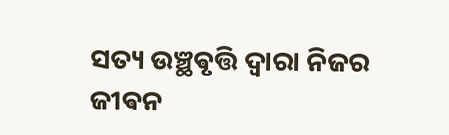ସତ୍ୟ ଉଞ୍ଛଵୃତ୍ତି ଦ୍ଵାରା ନିଜର ଜୀଵନ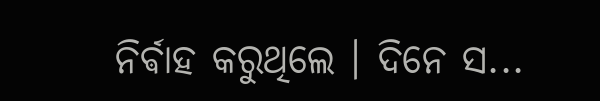ନିର୍ଵାହ କରୁଥିଲେ ‌। ଦିନେ ସ...